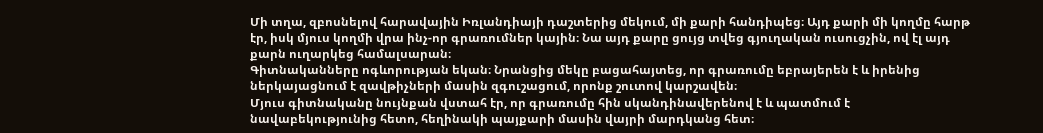Մի տղա, զբոսնելով հարավային Իռլանդիայի դաշտերից մեկում, մի քարի հանդիպեց։ Այդ քարի մի կողմը հարթ էր, իսկ մյուս կողմի վրա ինչ-որ գրառումներ կային։ Նա այդ քարը ցույց տվեց գյուղական ուսուցչին, ով էլ այդ քարն ուղարկեց համալսարան։
Գիտնականները ոգևորության եկան։ Նրանցից մեկը բացահայտեց, որ գրառումը եբրայերեն է և իրենից ներկայացնում է զավթիչների մասին զգուշացում, որոնք շուտով կարշավեն։
Մյուս գիտնականը նույնքան վստահ էր, որ գրառումը հին սկանդինավերենով է և պատմում է նավաբեկությունից հետո, հեղինակի պայքարի մասին վայրի մարդկանց հետ։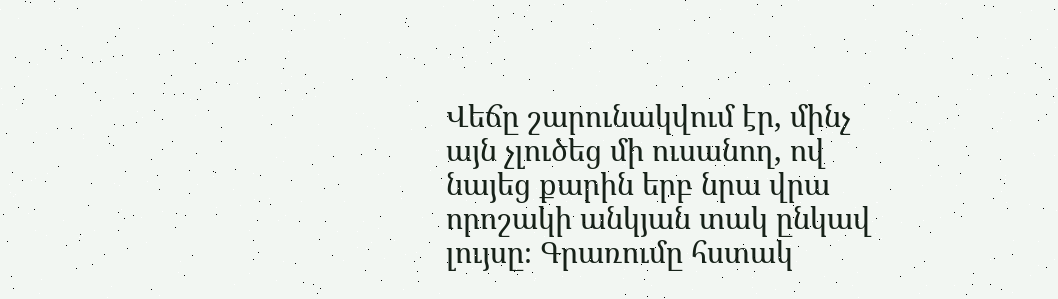Վեճը շարունակվում էր, մինչ այն չլուծեց մի ուսանող, ով նայեց քարին երբ նրա վրա որոշակի անկյան տակ ընկավ լույսը։ Գրառումը հստակ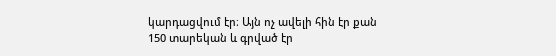կարդացվում էր։ Այն ոչ ավելի հին էր քան 150 տարեկան և գրված էր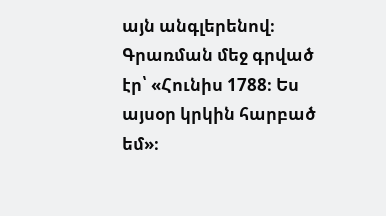այն անգլերենով։
Գրառման մեջ գրված էր՝ «Հունիս 1788։ Ես այսօր կրկին հարբած եմ»։